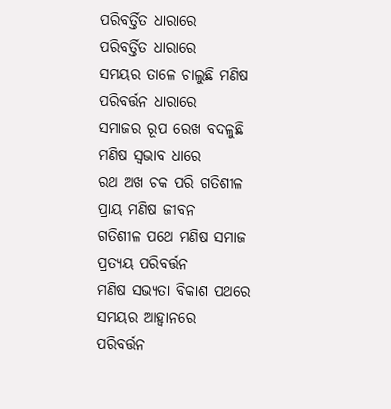ପରିବର୍ତ୍ତିତ ଧାରାରେ
ପରିବର୍ତ୍ତିତ ଧାରାରେ
ସମୟର ତାଳେ ଚାଲୁଛି ମଣିଷ
ପରିବର୍ତ୍ତନ ଧାରାରେ
ସମାଜର ରୂପ ରେଖ ବଦଳୁଛି
ମଣିଷ ସ୍ବଭାବ ଧାରେ
ରଥ ଅଖ ଚକ ପରି ଗତିଶୀଳ
ପ୍ରାୟ ମଣିଷ ଜୀବନ
ଗତିଶୀଳ ପଥେ ମଣିଷ ସମାଜ
ପ୍ରତ୍ୟୟ ପରିବର୍ତ୍ତନ
ମଣିଷ ସଭ୍ୟତା ବିକାଶ ପଥରେ
ସମୟର ଆହ୍ଵାନରେ
ପରିବର୍ତ୍ତନ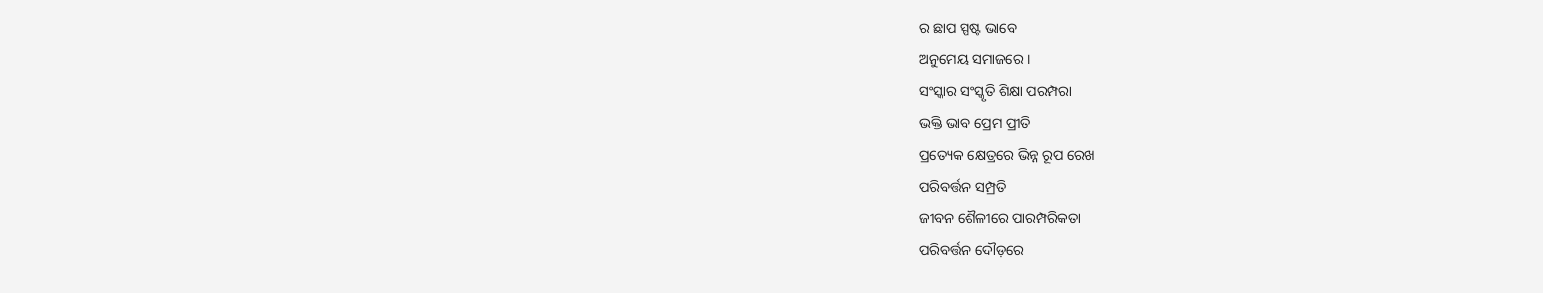ର ଛାପ ସ୍ପଷ୍ଟ ଭାବେ
ଅନୁମେୟ ସମାଜରେ ।
ସଂସ୍କାର ସଂସ୍କୃତି ଶିକ୍ଷା ପରମ୍ପରା
ଭକ୍ତି ଭାବ ପ୍ରେମ ପ୍ରୀତି
ପ୍ରତ୍ୟେକ କ୍ଷେତ୍ରରେ ଭିନ୍ନ ରୂପ ରେଖ
ପରିବର୍ତ୍ତନ ସମ୍ପ୍ରତି
ଜୀବନ ଶୈଳୀରେ ପାରମ୍ପରିକତା
ପରିବର୍ତ୍ତନ ଦୌଡ଼ରେ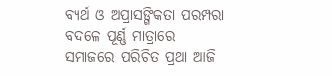ବ୍ୟର୍ଥ ଓ ଅପ୍ରାସଙ୍ଗିକତା ପରମ୍ପରା
ବଦଳେ ପୂର୍ଣ୍ଣ ମାତ୍ରାରେ
ସମାଜରେ ପରିଚିତ ପ୍ରଥା ଆଜି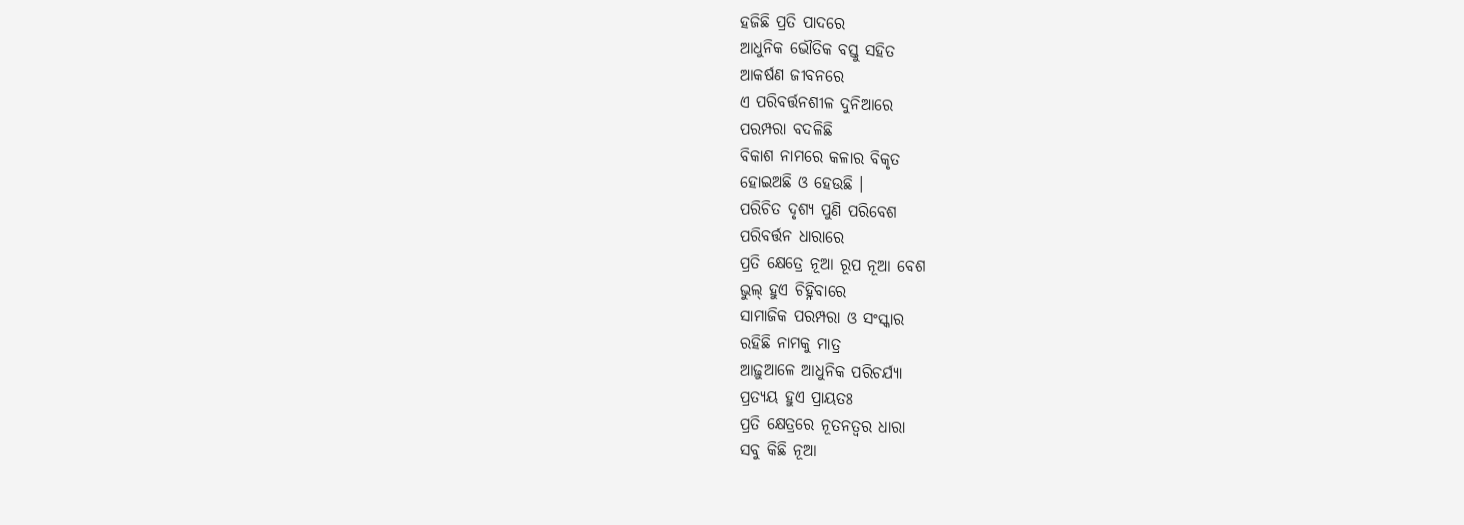ହଜିଛି ପ୍ରତି ପାଦରେ
ଆଧୁନିକ ଭୌତିକ ବସ୍ତୁ ସହିତ
ଆକର୍ଷଣ ଜୀବନରେ
ଏ ପରିବର୍ତ୍ତନଶୀଳ ଦୁନିଆରେ
ପରମ୍ପରା ବଦଳିଛି
ବିକାଶ ନାମରେ କଳାର ବିକୃତ
ହୋଇଅଛି ଓ ହେଉଛି ।
ପରିଚିତ ଦୃଶ୍ୟ ପୁଣି ପରିବେଶ
ପରିବର୍ତ୍ତନ ଧାରାରେ
ପ୍ରତି କ୍ଷେତ୍ରେ ନୂଆ ରୂପ ନୂଆ ବେଶ
ଭୁଲ୍ ହୁଏ ଚିହ୍ନିବାରେ
ସାମାଜିକ ପରମ୍ପରା ଓ ସଂସ୍କାର
ରହିଛି ନାମକୁ ମାତ୍ର
ଆଢ଼ୁଆଳେ ଆଧୁନିକ ପରିଚର୍ଯ୍ୟା
ପ୍ରତ୍ୟୟ ହୁଏ ପ୍ରାୟତଃ
ପ୍ରତି କ୍ଷେତ୍ରରେ ନୂତନତ୍ବର ଧାରା
ସବୁ କିଛି ନୂଆ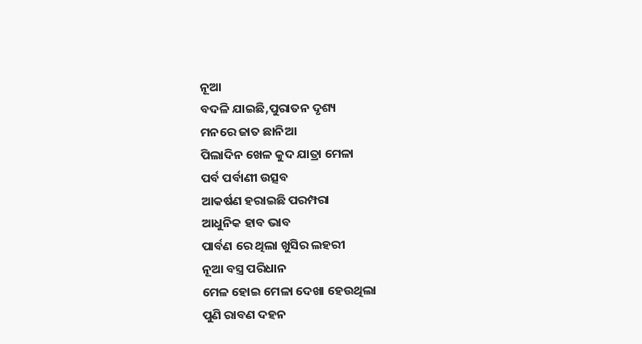ନୂଆ
ବଦଳି ଯାଇଛି,ପୁରାତନ ଦୃଶ୍ୟ
ମନରେ ଜାତ ଛାନିଆ
ପିଲାଦିନ ଖେଳ କୁଦ ଯାତ୍ରା ମେଳା
ପର୍ବ ପର୍ବାଣୀ ଉତ୍ସବ
ଆକର୍ଷଣ ହରାଇଛି ପରମ୍ପରା
ଆଧୁନିକ ହାବ ଭାବ
ପାର୍ବଣ ରେ ଥିଲା ଖୁସିର ଲହରୀ
ନୂଆ ବସ୍ତ୍ର ପରିଧାନ
ମେଳ ହୋଇ ମେଳା ଦେଖା ହେଉଥିଲା
ପୁଣି ରାବଣ ଦହନ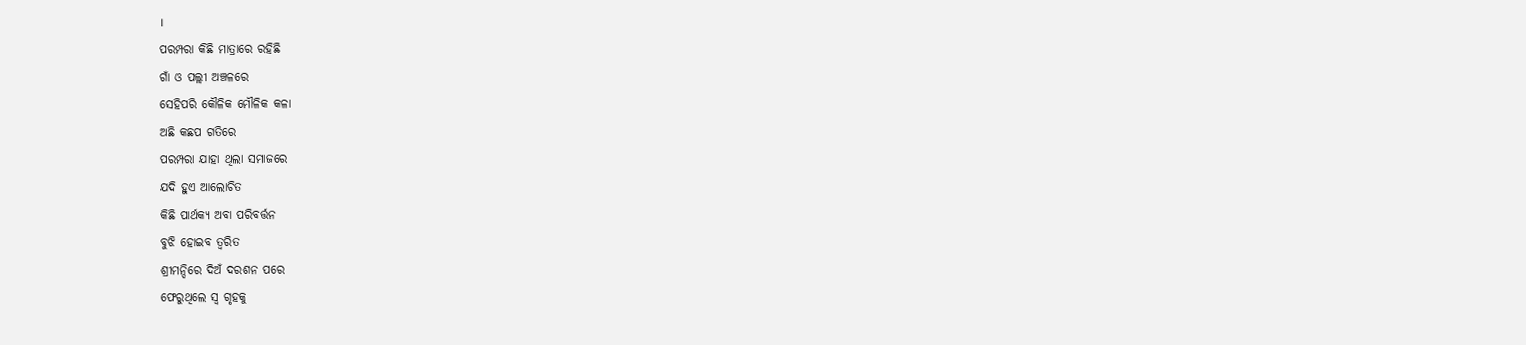।
ପରମ୍ପରା କିଛି ମାତ୍ରାରେ ରହିଛି
ଗାଁ ଓ ପଲ୍ଲୀ ଅଞ୍ଚଳରେ
ସେହିପରି କୌଳିକ ମୌଳିକ କଳା
ଅଛି କଛପ ଗତିରେ
ପରମ୍ପରା ଯାହା ଥିଲା ସମାଜରେ
ଯଦି ହୁଏ ଆଲୋଚିତ
କିଛି ପାର୍ଥକ୍ୟ ଅବା ପରିବର୍ତ୍ତନ
ବୁଝି ହୋଇବ ତ୍ୱରିତ
ଶ୍ରୀମନ୍ଦିରେ ଦିଅଁ ଦରଶନ ପରେ
ଫେରୁଥିଲେ ସ୍ୱ ଗୃହକୁ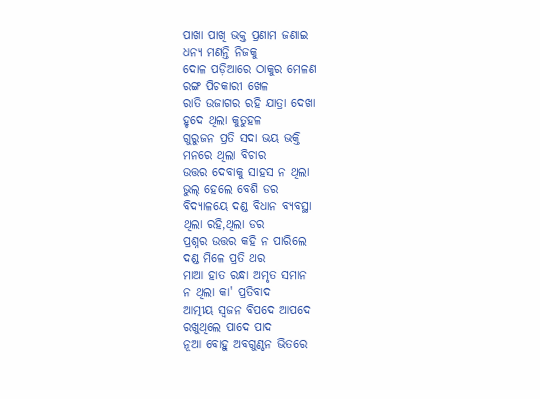ପାଖା ପାଖି ଭକ୍ତ ପ୍ରଣାମ ଜଣାଇ
ଧନ୍ୟ ମଣନ୍ତି ନିଜକୁ
ଦୋଳ ପଡ଼ିଆରେ ଠାକୁର ମେଳଣ
ରଙ୍ଗ ପିଚକାରୀ ଖେଳ
ରାତି ଉଜାଗର ରହି ଯାତ୍ରା ଦେଖା
ହୃଦେ ଥିଲା କୁତୁହଳ
ଗୁରୁଜନ ପ୍ରତି ସଦା ଭୟ ଭକ୍ତି
ମନରେ ଥିଲା ବିଚାର
ଉତ୍ତର ଦେବାକୁ ସାହସ ନ ଥିଲା
ଭୁଲ୍ ହେଲେ ବେଶି ଡର
ବିଦ୍ୟାଳୟେ ଦଣ୍ଡ ବିଧାନ ବ୍ୟବସ୍ଥା
ଥିଲା ରହି,ଥିଲା ଡର
ପ୍ରଶ୍ନର ଉତ୍ତର କହି ନ ପାରିଲେ
ଦଣ୍ଡ ମିଳେ ପ୍ରତି ଥର
ମାଆ ହାତ ରନ୍ଧା ଅମୃତ ସମାନ
ନ ଥିଲା କା' ପ୍ରତିବାଦ
ଆତ୍ମୀୟ ସ୍ୱଜନ ବିପଦେ ଆପଦେ
ରଖୁଥିଲେ ପାଦେ ପାଦ
ନୂଆ ବୋହୁ ଅବଗୁଣ୍ଠନ ଭିତରେ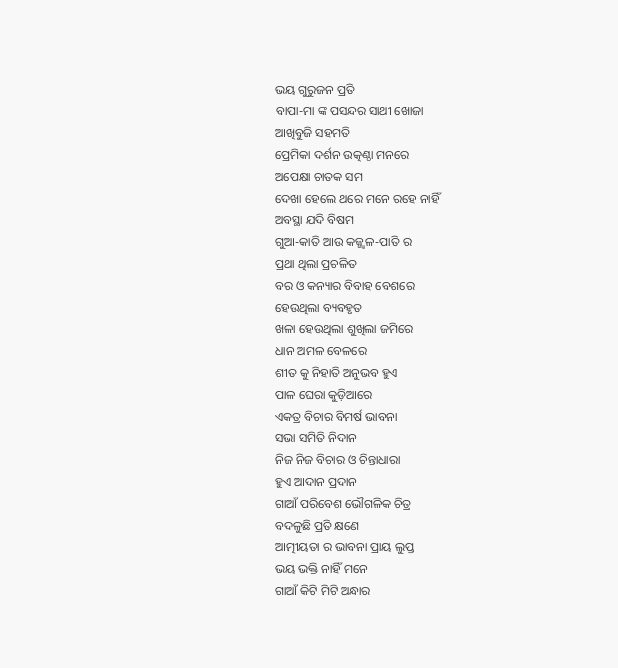ଭୟ ଗୁରୁଜନ ପ୍ରତି
ବାପା-ମା ଙ୍କ ପସନ୍ଦର ସାଥୀ ଖୋଜା
ଆଖିବୁଜି ସହମତି
ପ୍ରେମିକା ଦର୍ଶନ ଉତ୍କଣ୍ଠା ମନରେ
ଅପେକ୍ଷା ଚାତକ ସମ
ଦେଖା ହେଲେ ଥରେ ମନେ ରହେ ନାହିଁ
ଅବସ୍ଥା ଯଦି ବିଷମ
ଗୁଆ-କାତି ଆଉ କଜ୍ଜ୍ଵଳ-ପାତି ର
ପ୍ରଥା ଥିଲା ପ୍ରଚଳିତ
ବର ଓ କନ୍ୟାର ବିବାହ ବେଶରେ
ହେଉଥିଲା ବ୍ୟବହୃତ
ଖଳା ହେଉଥିଲା ଶୁଖିଲା ଜମିରେ
ଧାନ ଅମଳ ବେଳରେ
ଶୀତ କୁ ନିହାତି ଅନୁଭବ ହୁଏ
ପାଳ ଘେରା କୁଡ଼ିଆରେ
ଏକତ୍ର ବିଚାର ବିମର୍ଷ ଭାବନା
ସଭା ସମିତି ନିଦାନ
ନିଜ ନିଜ ବିଚାର ଓ ଚିନ୍ତାଧାରା
ହୁଏ ଆଦାନ ପ୍ରଦାନ
ଗାଆଁ ପରିବେଶ ଭୌଗଳିକ ଚିତ୍ର
ବଦଳୁଛି ପ୍ରତି କ୍ଷଣେ
ଆତ୍ମୀୟତା ର ଭାବନା ପ୍ରାୟ ଲୁପ୍ତ
ଭୟ ଭକ୍ତି ନାହିଁ ମନେ
ଗାଆଁ କିଟି ମିଟି ଅନ୍ଧାର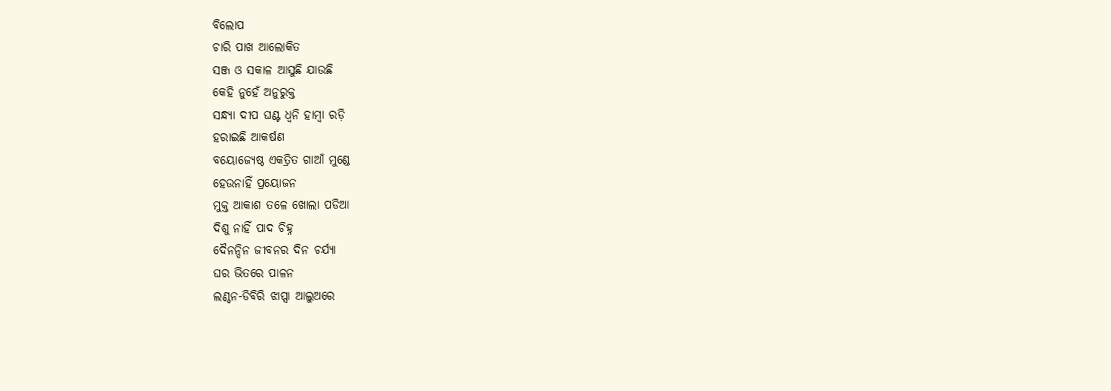ବିଲୋପ
ଚାରି ପାଖ ଆଲୋକିତ
ସଞ୍ଜ ଓ ସକାଳ ଆସୁଛି ଯାଉଛି
କେହି ନୁହେଁ ଅନୁରୁକ୍ତ
ସନ୍ଧ୍ୟା ଦୀପ ଘଣ୍ଟ ଧ୍ଵନି ହାମ୍ବା ରଡ଼ି
ହରାଇଛି ଆକର୍ଷଣ
ବୟୋଜ୍ୟେଷ୍ଠ ଏକତ୍ରିତ ଗାଆଁ ମୁଣ୍ଡେ
ହେଉନାହିଁ ପ୍ରୟୋଜନ
ମୁକ୍ତ ଆକାଶ ତଳେ ଖୋଲା ପଡିଆ
ଦିଶୁ ନାହିଁ ପାଦ ଚିହ୍ନ
ଦୈନନ୍ଦିନ ଜୀବନର ଦିନ ଚର୍ଯ୍ୟା
ଘର ଭିତରେ ପାଳନ
ଲଣ୍ଠନ-ଡିବିରି ଝାପ୍ସା ଆଲୁଅରେ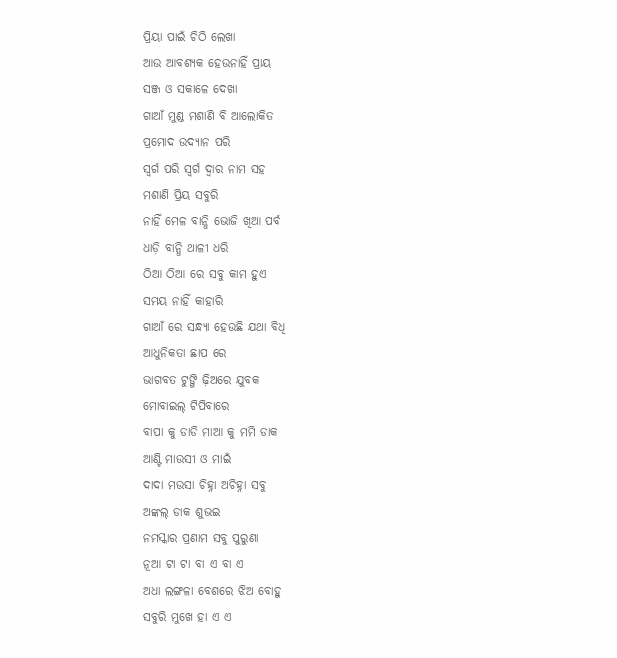ପ୍ରିୟା ପାଇଁ ଚିଠି ଲେଖା
ଆଉ ଆବଶ୍ୟକ ହେଉନାହିଁ ପ୍ରାୟ
ସଞ୍ଜ ଓ ସକାଳେ ଦେଖା
ଗାଆଁ ମୁଣ୍ଡ ମଶାଣି ବି ଆଲୋକିତ
ପ୍ରମୋଦ ଉଦ୍ୟାନ ପରି
ସ୍ଵର୍ଗ ପରି ସ୍ଵର୍ଗ ଦ୍ଵାର ନାମ ସହ
ମଶାଣି ପ୍ରିୟ ସବୁରି
ନାହିଁ ମେଳ ବାନ୍ଧି ଭୋଜି ଖିଆ ପର୍ବ
ଧାଡ଼ି ବାନ୍ଧି ଥାଳୀ ଧରି
ଠିଆ ଠିଆ ରେ ସବୁ କାମ ହୁଏ
ସମୟ ନାହିଁ କାହାରି
ଗାଆଁ ରେ ସନ୍ଧ୍ୟା ହେଉଛି ଯଥା ବିଧି
ଆଧୁନିକତା ଛାପ ରେ
ଭାଗବତ ଟୁଙ୍ଗି ଢ଼ିଅରେ ଯୁବକ
ମୋବାଇଲ୍ ଟିପିବାରେ
ବାପା କୁ ଡାଡି ମାଆ କୁ ମମି ଡାକ
ଆଣ୍ଟି ମାଉସୀ ଓ ମାଇଁ
ଦାଦା ମଉସା ଚିହ୍ନା ଅଚିହ୍ନା ସବୁ
ଅଙ୍କଲ୍ ଡାକ ଶୁଭଇ
ନମସ୍କାର ପ୍ରଣାମ ସବୁ ପୁରୁଣା
ନୂଆ ଟା ଟା ବା ଏ ବା ଏ
ଅଧା ଲଙ୍ଗଳା ବେଶରେ ଝିଅ ବୋହୁ
ସବୁରି ମୁଖେ ହା ଏ ଏ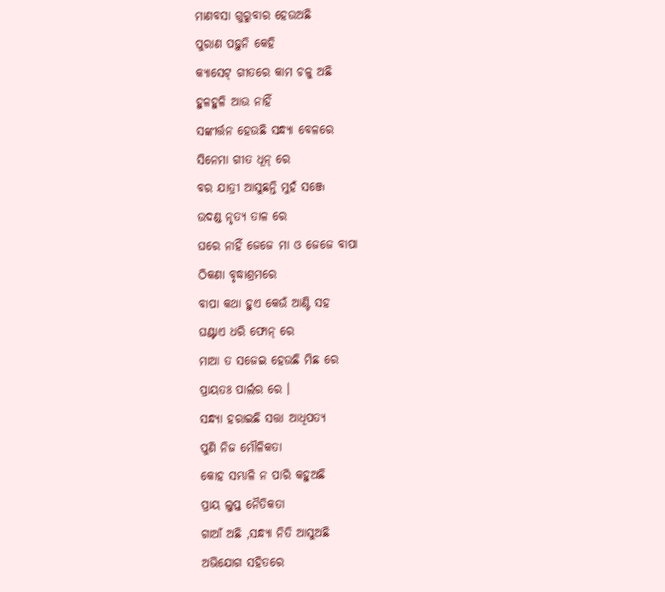ମାଣବସା ଗୁରୁବାର ହେଉଅଛି
ପୁରାଣ ପଢ଼ୁନି କେହି
କ୍ୟାସେଟ୍ ଗୀତରେ କାମ ଚଳୁ ଅଛି
ହୁଳହୁଳି ଆଉ ନାହିଁ
ସଙ୍କୀର୍ତ୍ତନ ହେଉଛି ସନ୍ଧ୍ୟା ବେଳରେ
ସିନେମା ଗୀତ ଧୂନ୍ ରେ
ବର ଯାତ୍ରୀ ଆସୁଛନ୍ତି ମୁହଁ ସଞ୍ଜେ
ଉଦଣ୍ଡ ନୃତ୍ୟ ତାଳ ରେ
ଘରେ ନାହିଁ ଜେଜେ ମା ଓ ଜେଜେ ବାପା
ଠିକଣା ବୃଦ୍ଧାଶ୍ରମରେ
ବାପା କଥା ହୁଏ କେଉଁ ଆଣ୍ଟି ସହ
ଘଣ୍ଟାଏ ଧରି ଫୋନ୍ ରେ
ମାଆ ତ ସଜେଇ ହେଉଛି ମିଛ ରେ
ପ୍ରାୟତଃ ପାର୍ଲର ରେ ।
ସନ୍ଧ୍ୟା ହରାଇଛି ସତ୍ତା ଆଧିପତ୍ୟ
ପୁଣି ନିଜ ମୌଳିକତା
କୋହ ସମ୍ଭାଳି ନ ପାରି କହୁଅଛି
ପ୍ରାୟ ଲୁପ୍ତ ନୈତିକତା
ଗାଆଁ ଅଛି ,ସନ୍ଧ୍ୟା ନିତି ଆସୁଅଛି
ଅଭିଯୋଗ ସହିତରେ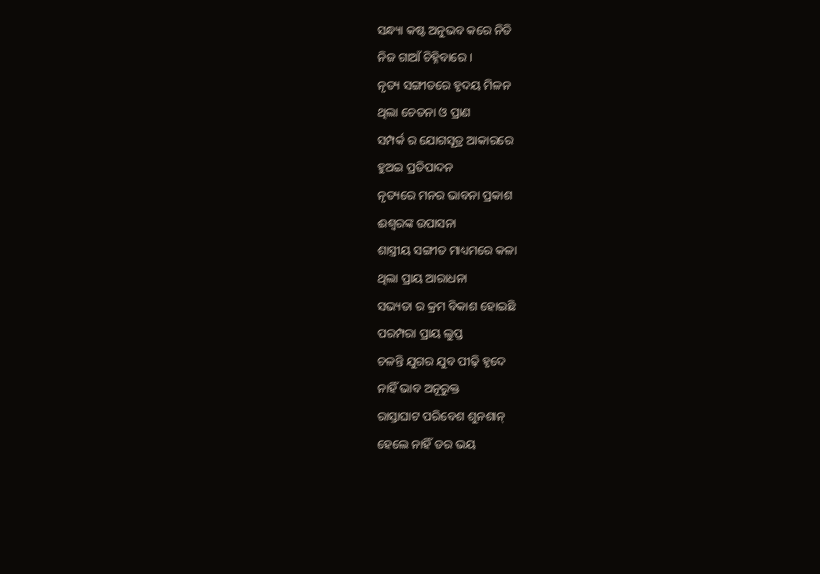ସନ୍ଧ୍ୟା କଷ୍ଟ ଅନୁଭବ କରେ ନିତି
ନିଜ ଗାଆଁ ଚିହ୍ନିବାରେ ।
ନୃତ୍ୟ ସଙ୍ଗୀତରେ ହୃଦୟ ମିଳନ
ଥିଲା ଚେତନା ଓ ପ୍ରାଣ
ସମ୍ପର୍କ ର ଯୋଗସୂତ୍ର ଆକାରରେ
ହୁଅଇ ପ୍ରତିପାଦନ
ନୃତ୍ୟରେ ମନର ଭାବନା ପ୍ରକାଶ
ଈଶ୍ୱରଙ୍କ ଉପାସନା
ଶାସ୍ତ୍ରୀୟ ସଙ୍ଗୀତ ମାଧ୍ୟମରେ କଳା
ଥିଲା ପ୍ରାୟ ଆରାଧନା
ସଭ୍ୟତା ର କ୍ରମ ବିକାଶ ହୋଇଛି
ପରମ୍ପରା ପ୍ରାୟ ଲୁପ୍ତ
ଚଳନ୍ତି ଯୁଗର ଯୁବ ପୀଢ଼ି ହୃଦେ
ନାହିଁ ଭାବ ଅନୂରୁକ୍ତ
ରାସ୍ତାଘାଟ ପରିବେଶ ଶୁନଶାନ୍
ହେଲେ ନାହିଁ ଡର ଭୟ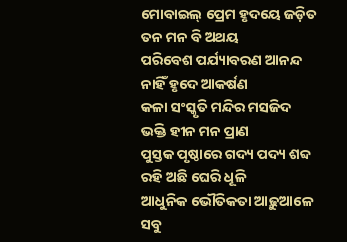ମୋବାଇଲ୍ ପ୍ରେମ ହୃଦୟେ ଜଡ଼ିତ
ତନ ମନ ବି ଅଥୟ
ପରିବେଶ ପର୍ଯ୍ୟାବରଣ ଆନନ୍ଦ
ନାହିଁ ହୃଦେ ଆକର୍ଷଣ
କଳା ସଂସ୍କୃତି ମନ୍ଦିର ମସଜିଦ
ଭକ୍ତି ହୀନ ମନ ପ୍ରାଣ
ପୁସ୍ତକ ପୃଷ୍ଠାରେ ଗଦ୍ୟ ପଦ୍ୟ ଶବ୍ଦ
ରହି ଅଛି ଘେରି ଧୂଳି
ଆଧୁନିକ ଭୌତିକତା ଆଢ଼ୁଆଳେ
ସବୁ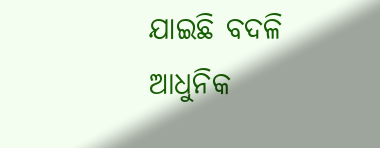ଯାଇଛି ବଦଳି
ଆଧୁନିକ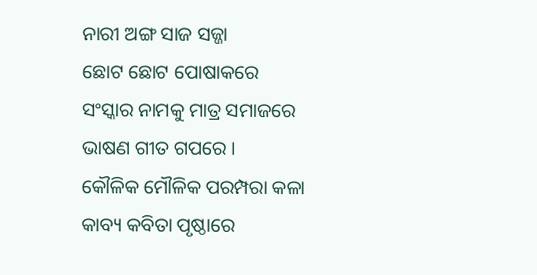ନାରୀ ଅଙ୍ଗ ସାଜ ସଜ୍ଜା
ଛୋଟ ଛୋଟ ପୋଷାକରେ
ସଂସ୍କାର ନାମକୁ ମାତ୍ର ସମାଜରେ
ଭାଷଣ ଗୀତ ଗପରେ ।
କୌଳିକ ମୌଳିକ ପରମ୍ପରା କଳା
କାବ୍ୟ କବିତା ପୃଷ୍ଠାରେ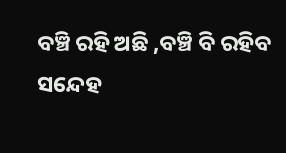ବଞ୍ଚି ରହି ଅଛି ,ବଞ୍ଚି ବି ରହିବ
ସନ୍ଦେହ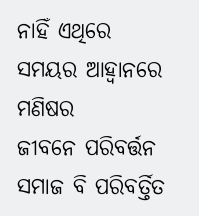ନାହିଁ ଏଥିରେ
ସମୟର ଆହ୍ଵାନରେ ମଣିଷର
ଜୀବନେ ପରିବର୍ତ୍ତନ
ସମାଜ ବି ପରିବର୍ତ୍ତିତ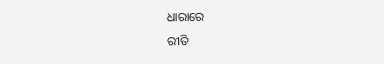ଧାରାରେ
ରୀତି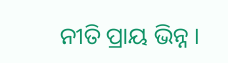ନୀତି ପ୍ରାୟ ଭିନ୍ନ ।